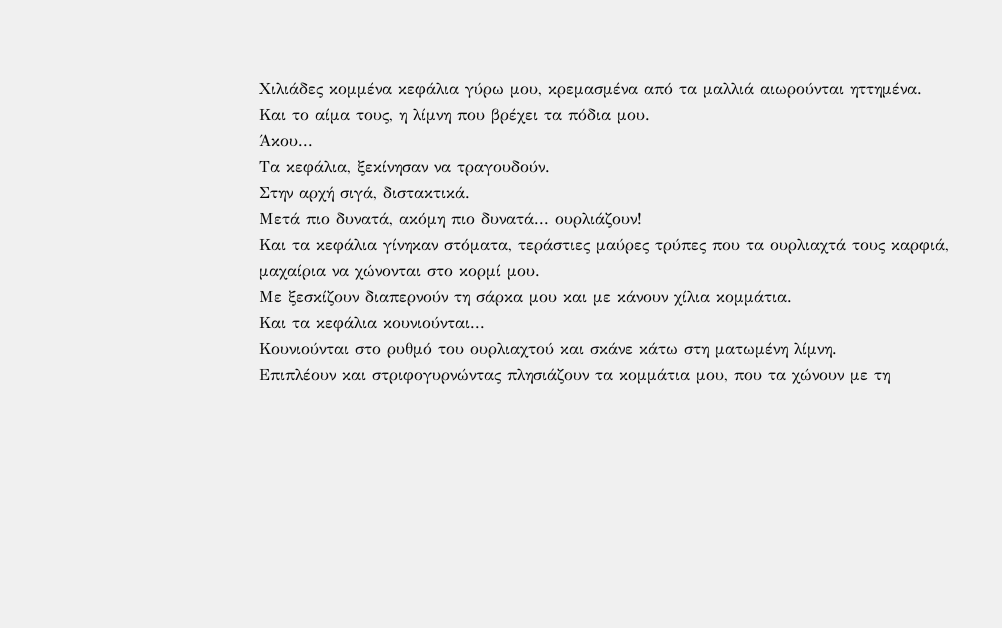Χιλιάδες κομμένα κεφάλια γύρω μου, κρεμασμένα από τα μαλλιά αιωρούνται ηττημένα.
Και το αίμα τους, η λίμνη που βρέχει τα πόδια μου.
Άκου...
Τα κεφάλια, ξεκίνησαν να τραγουδούν.
Στην αρχή σιγά, διστακτικά.
Μετά πιο δυνατά, ακόμη πιο δυνατά... ουρλιάζουν!
Και τα κεφάλια γίνηκαν στόματα, τεράστιες μαύρες τρύπες που τα ουρλιαχτά τους καρφιά,
μαχαίρια να χώνονται στο κορμί μου.
Με ξεσκίζουν διαπερνούν τη σάρκα μου και με κάνουν χίλια κομμάτια.
Και τα κεφάλια κουνιούνται...
Κουνιούνται στο ρυθμό του ουρλιαχτού και σκάνε κάτω στη ματωμένη λίμνη.
Επιπλέουν και στριφογυρνώντας πλησιάζουν τα κομμάτια μου, που τα χώνουν με τη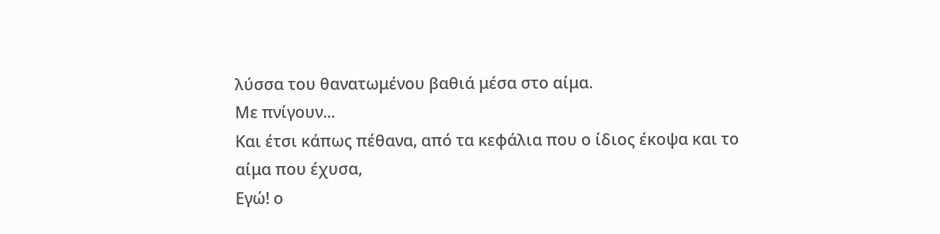λύσσα του θανατωμένου βαθιά μέσα στο αίμα.
Με πνίγουν...
Και έτσι κάπως πέθανα, από τα κεφάλια που ο ίδιος έκοψα και το αίμα που έχυσα,
Εγώ! ο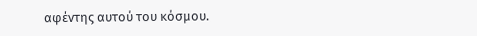αφέντης αυτού του κόσμου.